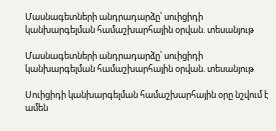Մասնագետների անդրադարձը՝ սուիցիդի կանխարգելման համաշխարհային օրվան. տեսանյութ

Մասնագետների անդրադարձը՝ սուիցիդի կանխարգելման համաշխարհային օրվան. տեսանյութ

Սուիցիդի կանխարգելման համաշխարհային օրը նշվում է ամեն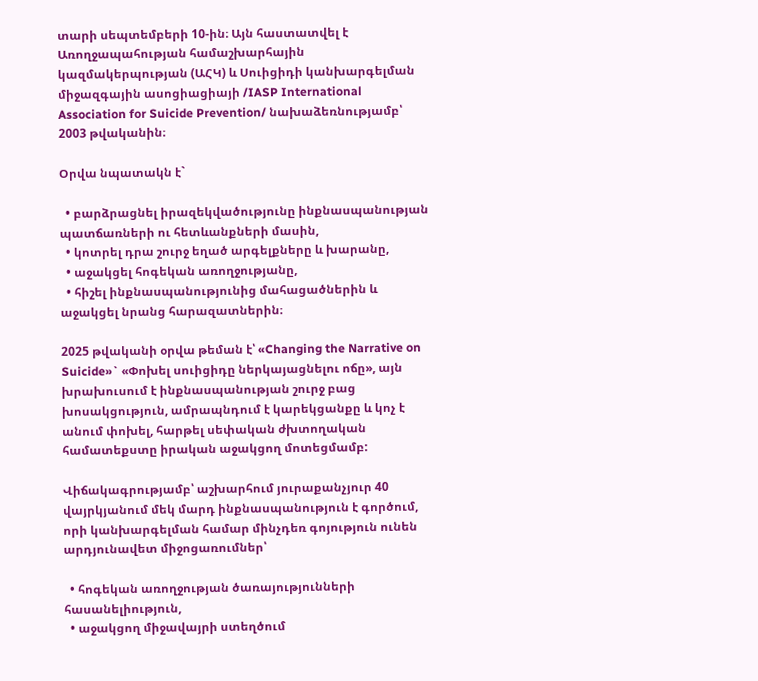տարի սեպտեմբերի 10-ին։ Այն հաստատվել է Առողջապահության համաշխարհային կազմակերպության (ԱՀԿ) և Սուիցիդի կանխարգելման միջազգային ասոցիացիայի /IASP International Association for Suicide Prevention/ նախաձեռնությամբ՝ 2003 թվականին։

Օրվա նպատակն է`

  • բարձրացնել իրազեկվածությունը ինքնասպանության պատճառների ու հետևանքների մասին,
  • կոտրել դրա շուրջ եղած արգելքները և խարանը,
  • աջակցել հոգեկան առողջությանը,
  • հիշել ինքնասպանությունից մահացածներին և աջակցել նրանց հարազատներին։

2025 թվականի օրվա թեման է՝ «Changing the Narrative on Suicide»` «Փոխել սուիցիդը ներկայացնելու ոճը», այն խրախուսում է ինքնասպանության շուրջ բաց խոսակցություն, ամրապնդում է կարեկցանքը և կոչ է անում փոխել, հարթել սեփական ժխտողական համատեքստը իրական աջակցող մոտեցմամբ:

Վիճակագրությամբ՝ աշխարհում յուրաքանչյուր 40 վայրկյանում մեկ մարդ ինքնասպանություն է գործում, որի կանխարգելման համար մինչդեռ գոյություն ունեն արդյունավետ միջոցառումներ՝

  • հոգեկան առողջության ծառայությունների հասանելիություն,
  • աջակցող միջավայրի ստեղծում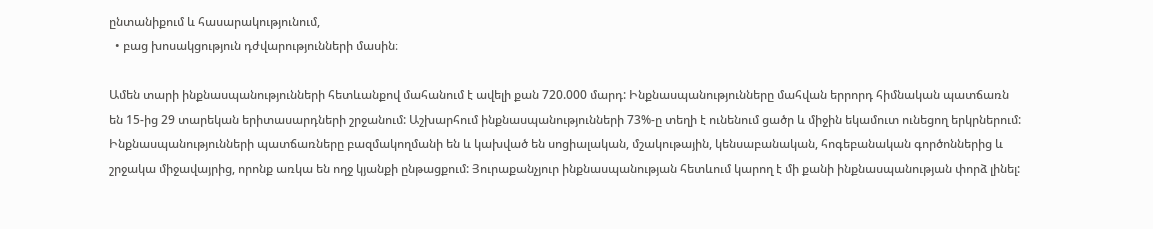ընտանիքում և հասարակությունում,
  • բաց խոսակցություն դժվարությունների մասին։

Ամեն տարի ինքնասպանությունների հետևանքով մահանում է ավելի քան 720.000 մարդ: Ինքնասպանությունները մահվան երրորդ հիմնական պատճառն են 15-ից 29 տարեկան երիտասարդների շրջանում: Աշխարհում ինքնասպանությունների 73%-ը տեղի է ունենում ցածր և միջին եկամուտ ունեցող երկրներում: Ինքնասպանությունների պատճառները բազմակողմանի են և կախված են սոցիալական, մշակութային, կենսաբանական, հոգեբանական գործոններից և շրջակա միջավայրից, որոնք առկա են ողջ կյանքի ընթացքում: Յուրաքանչյուր ինքնասպանության հետևում կարող է մի քանի ինքնասպանության փորձ լինել: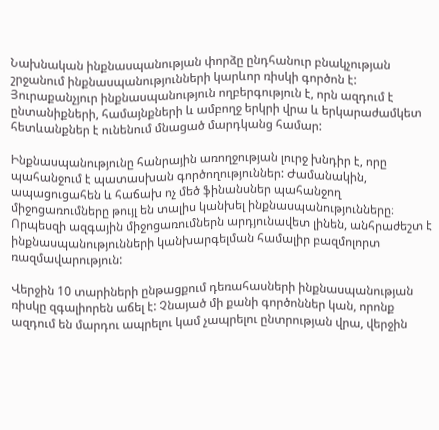Նախնական ինքնասպանության փորձը ընդհանուր բնակչության շրջանում ինքնասպանությունների կարևոր ռիսկի գործոն է: Յուրաքանչյուր ինքնասպանություն ողբերգություն է, որն ազդում է ընտանիքների, համայնքների և ամբողջ երկրի վրա և երկարաժամկետ հետևանքներ է ունենում մնացած մարդկանց համար:

Ինքնասպանությունը հանրային առողջության լուրջ խնդիր է, որը պահանջում է պատասխան գործողություններ: Ժամանակին, ապացուցահեն և հաճախ ոչ մեծ ֆինանսներ պահանջող միջոցառումները թույլ են տալիս կանխել ինքնասպանությունները։  Որպեսզի ազգային միջոցառումներն արդյունավետ լինեն, անհրաժեշտ է ինքնասպանությունների կանխարգելման համալիր բազմոլորտ ռազմավարություն:

Վերջին 10 տարիների ընթացքում դեռահասների ինքնասպանության ռիսկը զգալիորեն աճել է: Չնայած մի քանի գործոններ կան, որոնք ազդում են մարդու ապրելու կամ չապրելու ընտրության վրա, վերջին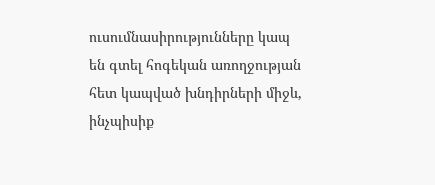ուսումնասիրությունները կապ են գտել հոգեկան առողջության հետ կապված խնդիրների միջև, ինչպիսիք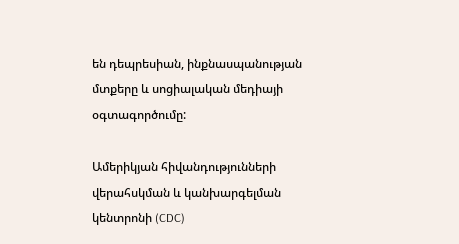են դեպրեսիան, ինքնասպանության մտքերը և սոցիալական մեդիայի օգտագործումը:

Ամերիկյան հիվանդությունների վերահսկման և կանխարգելման կենտրոնի (CDC)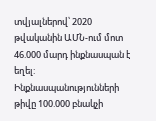տվյալներով՝ 2020 թվականին ԱՄՆ-ում մոտ 46.000 մարդ ինքնասպան է եղել: Ինքնասպանությունների թիվը 100.000 բնակչի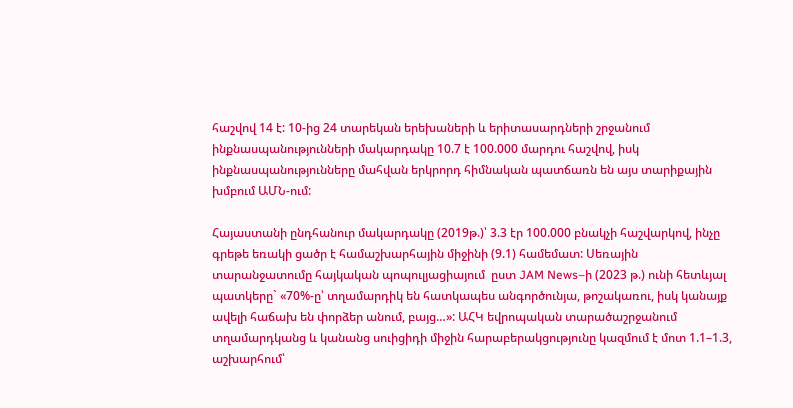հաշվով 14 է: 10-ից 24 տարեկան երեխաների և երիտասարդների շրջանում ինքնասպանությունների մակարդակը 10.7 է 100.000 մարդու հաշվով, իսկ ինքնասպանությունները մահվան երկրորդ հիմնական պատճառն են այս տարիքային խմբում ԱՄՆ-ում:

Հայաստանի ընդհանուր մակարդակը (2019թ.)՝ 3.3 էր 100.000 բնակչի հաշվարկով, ինչը գրեթե եռակի ցածր է համաշխարհային միջինի (9.1) համեմատ: Սեռային տարանջատումը հայկական պոպուլյացիայում  ըստ JAM News–ի (2023 թ.) ունի հետևյալ պատկերը` «70%-ը՝ տղամարդիկ են հատկապես անգործունյա, թոշակառու, իսկ կանայք ավելի հաճախ են փորձեր անում, բայց…»: ԱՀԿ եվրոպական տարածաշրջանում տղամարդկանց և կանանց սուիցիդի միջին հարաբերակցությունը կազմում է մոտ 1.1–1.3, աշխարհում՝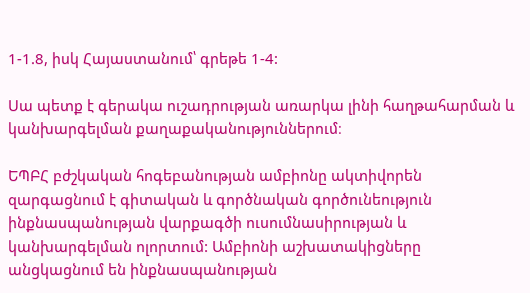1-1.8, իսկ Հայաստանում՝ գրեթե 1-4:

Սա պետք է գերակա ուշադրության առարկա լինի հաղթահարման և կանխարգելման քաղաքականություններում։

ԵՊԲՀ բժշկական հոգեբանության ամբիոնը ակտիվորեն զարգացնում է գիտական և գործնական գործունեություն ինքնասպանության վարքագծի ուսումնասիրության և կանխարգելման ոլորտում: Ամբիոնի աշխատակիցները անցկացնում են ինքնասպանության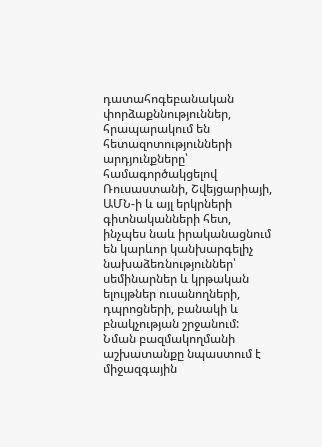դատահոգեբանական փորձաքննություններ, հրապարակում են հետազոտությունների արդյունքները՝ համագործակցելով Ռուսաստանի, Շվեյցարիայի, ԱՄՆ-ի և այլ երկրների գիտնականների հետ, ինչպես նաև իրականացնում են կարևոր կանխարգելիչ նախաձեռնություններ՝ սեմինարներ և կրթական ելույթներ ուսանողների, դպրոցների, բանակի և բնակչության շրջանում: Նման բազմակողմանի աշխատանքը նպաստում է միջազգային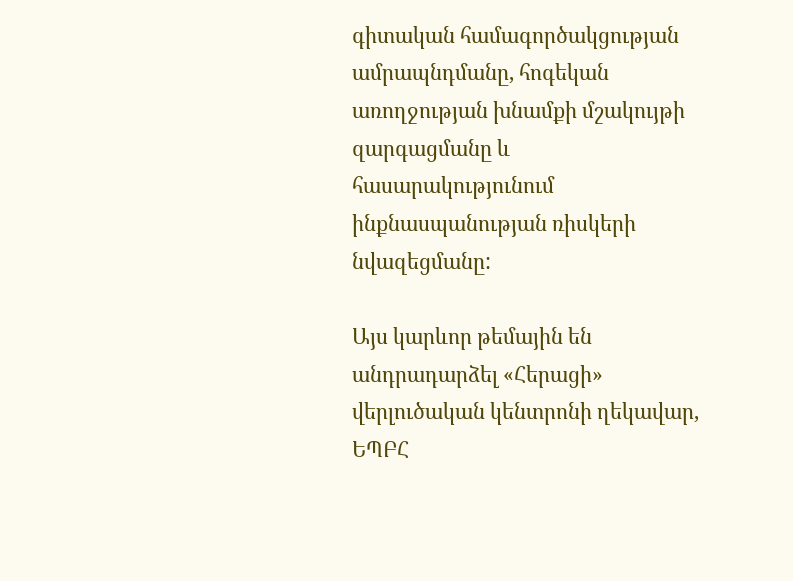գիտական համագործակցության ամրապնդմանը, հոգեկան առողջության խնամքի մշակույթի զարգացմանը և հասարակությունում ինքնասպանության ռիսկերի նվազեցմանը:

Այս կարևոր թեմային են անդրադարձել «Հերացի» վերլուծական կենտրոնի ղեկավար, ԵՊԲՀ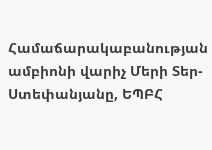Համաճարակաբանության ամբիոնի վարիչ Մերի Տեր-Ստեփանյանը, ԵՊԲՀ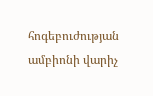հոգեբուժության ամբիոնի վարիչ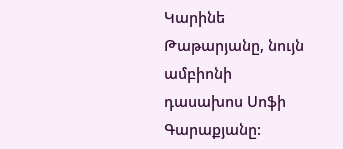Կարինե Թաթարյանը, նույն ամբիոնի դասախոս Սոֆի Գարաքյանը: